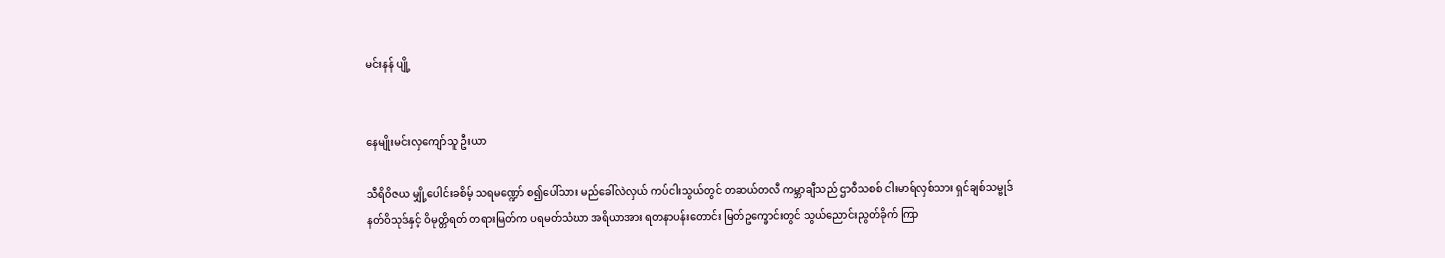မင်းနန် ပျို့


နေမျိုးမင်းလှကျော်သူ ဦးယာ

သီရိဝိဇယ မျှို့ပေါင်းခစိမ့် သရမဏ္ဍော် စ၍ပေါ်သား မည်ခေါ်လဲလှယ် ကပ်ငါးသွယ်တွင် တဆယ်တလီ ကမ္ဘာချီသည် ဌာဝီသစစ် ငါးမာရ်လှစ်သား ရှင်ချစ်သမ္ဗုဒ် နတ်ဝိသုဒ်နှင့် ဝိမုတ္တိရတ် တရားမြတ်က ပရမတ်သံဃာ အရိယာအား ရတနာပန်းတောင်း မြတ်ဥက္ခောင်းတွင် သွယ်ညောင်းညွတ်ခိုက် ကြာ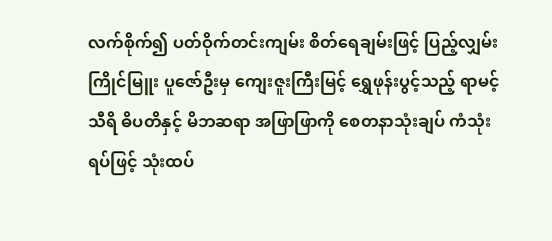လက်စိုက်၍ ပတ်ဝိုက်တင်းကျမ်း စိတ်ရေချမ်းဖြင့် ပြည့်လျှမ်းကြိုင်မြူး ပူဇော်ဦးမှ ကျေးဇူးကြီးမြင့် ရွှေဖုန်းပွင့်သည့် ရာမင့်သီရိ ဓိပတိနှင့် မိဘဆရာ အဖြာဖြာကို စေတနာသုံးချပ် ကံသုံးရပ်ဖြင့် သုံးထပ်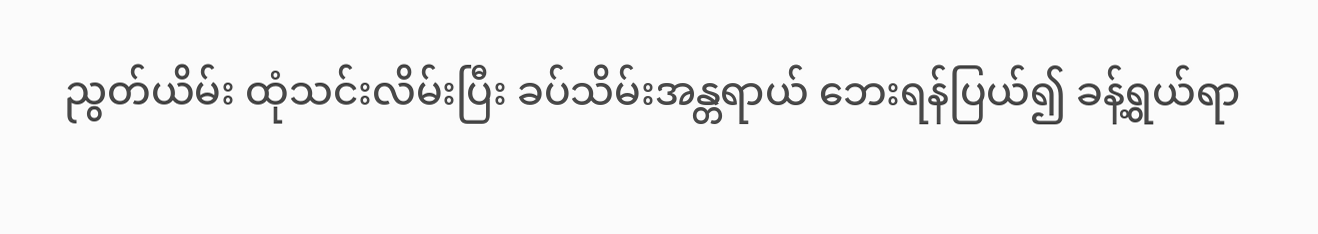ညွတ်ယိမ်း ထုံသင်းလိမ်းပြီး ခပ်သိမ်းအန္တရာယ် ဘေးရန်ပြယ်၍ ခန့်ရွယ်ရာ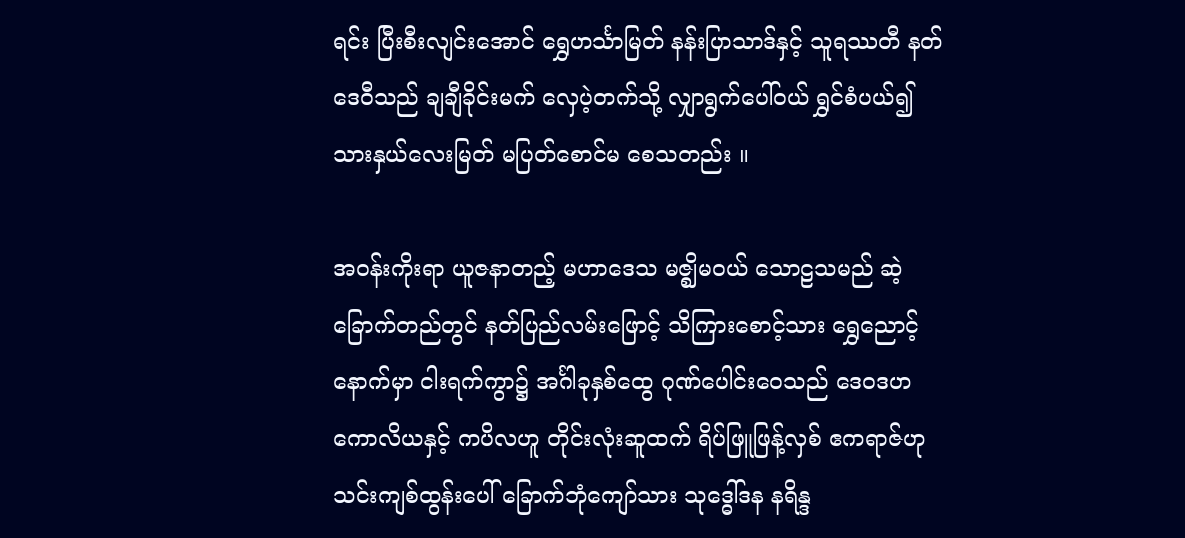ရင်း ပြီးစီးလျင်းအောင် ရွှေဟင်္သာမြတ် နန်းပြာသာဒ်နှင့် သူရဿတီ နတ်ဒေဝီသည် ချချီခိုင်းမက် လှေပဲ့တက်သို့ လျှာရွက်ပေါ်ဝယ် ရွှင်စံပယ်၍ သားနှယ်လေးမြတ် မပြတ်စောင်မ စေသတည်း ။

အဝန်းကိုးရာ ယူဇနာတည့် မဟာဒေသ မဇ္ဈိမဝယ် သောဠသမည် ဆဲ့ခြောက်တည်တွင် နတ်ပြည်လမ်းဖြောင့် သိကြားစောင့်သား ရွှေညောင့်နောက်မှာ ငါးရက်ကွာ၌ အင်္ဂါခုနှစ်ထွေ ဂုဏ်ပေါင်းဝေသည် ဒေဝဒဟ ကောလိယနှင့် ကပိလဟူ တိုင်းလုံးဆူထက် ရိပ်ဖြူဖြန့်လှစ် ဧကရာဇ်ဟု သင်းကျစ်ထွန်းပေါ် ခြောက်ဘုံကျော်သား သုဒ္ဓေါ်ဒန နရိန္ဒ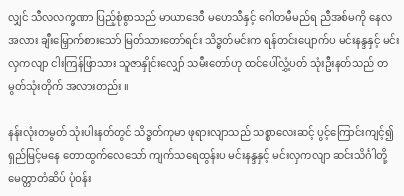လျှင် သီလလက္ခဏာ ပြည့်စုံစွာသည် မာယာဒေဝီ မဟေသီနှင့် ဂေါတမီမည်ရ ညီအစ်မကို နေလအလား ချီးမြှောက်စားသော် မြတ်သားတော်ရင်း သိဒ္ဓတ်မင်းက ရန်တင်းပျောက်ပ မင်းနန္ဒနှင့် မင်းလှကလျာ ငါးကြန်ဖြာသား သူဇာနှိုင်းလျှော် သမီးတော်ဟု ထင်ပေါ်လွှံ့ပတ် သုံးဦးနတ်သည် တမွတ်သုံးတိုက် အလားတည်း ။

နန်းလုံးတမွတ် သုံးပါးနတ်တွင် သိဒ္ဓတ်ကုမာ ဖုရားလျာသည် သစ္စာလေးဆင့် ပွင့်ကြောင်းကျင့်၍ ရှည်မြင့်မနေ တောထွက်လေသော် ကျက်သရေထွန်းပ မင်းနန္ဒနှင့် မင်းလှကလျာ ဆင်းသိင်္ဂါတို့ မေတ္တာတံဆိပ် ပုံဝန်း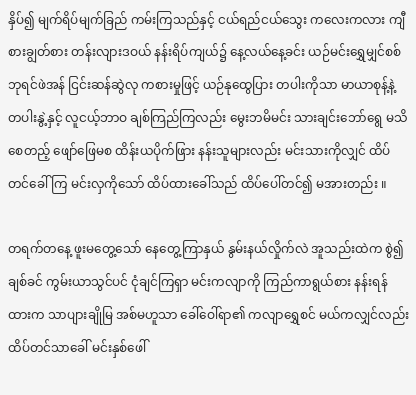နှိပ်၍ မျက်ရိပ်မျက်ခြည် ကမ်းကြသည်နှင့် ငယ်ရည်ငယ်သွေး ကလေးကလား ကျီစားချွတ်စား တန်းလျားဒဝယ် နန်းရိပ်ကျယ်၌ နေ့လယ်နေ့ခင်း ယဉ်မင်းရွှေမျှင်စစ်ဘုရင်ဖဲအန် ငြင်းဆန်ဆွဲလု ကစားမှုဖြင့် ယဉ်နုထွေပြား တပါးကိုသာ မာယာစုန့်နဲ့ တပါးနွဲ့နှင့် လူငယ့်ဘာဝ ချစ်ကြည်ကြလည်း မွေးဘမိမင်း သားချင်းဘော်ရွေ မသိစေတည့် ဖျော်ဖြေမစ ထိန်းယပိုက်ဖြား နန်းသူများလည်း မင်းသားကိုလျှင် ထိပ်တင်ခေါ်ကြ မင်းလှကိုသော် ထိပ်ထားခေါ်သည် ထိပ်ပေါ်တင်၍ မအားတည်း ။

တရက်တနေ့ ဖူးမတွေ့သော် နေတွေ့ကြာနှယ် နွမ်းနယ်လှိုက်လဲ အူသည်းထဲက စွဲ၍ချစ်ခင် ကွမ်းယာသွင်ပင် ငုံချင်ကြရှာ မင်းကလျာကို ကြည်ကာရွယ်စား နန်းရန်ထားက သာပျားချိုမြ အစ်မဟူသာ ခေါ်ဝေါ်ရာ၏ ကလျာရွှေစင် မယ်ကလျှင်လည်း ထိပ်တင်သာခေါ် မင်းနှစ်ဖေါ်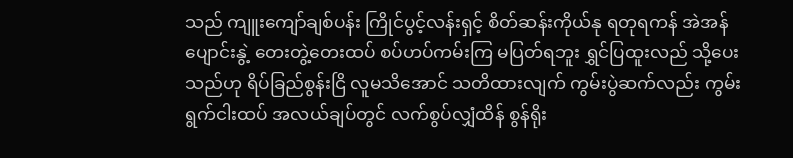သည် ကျူးကျော်ချစ်ပန်း ကြိုင်ပွင့်လန်းရှင့် စိတ်ဆန်းကိုယ်နု ရတုရကန် အဲအန်ပျောင်းနွဲ့ တေးတွဲ့တေးထပ် စပ်ဟပ်ကမ်းကြ မပြတ်ရဘူး ရွှင်ပြထူးလည် သို့ပေးသည်ဟု ရိပ်ခြည်စွန်းငြိ လူမသိအောင် သတိထားလျက် ကွမ်းပွဲဆက်လည်း ကွမ်းရွက်ငါးထပ် အလယ်ချပ်တွင် လက်စွပ်လျှံထိန် စွန်ရိုး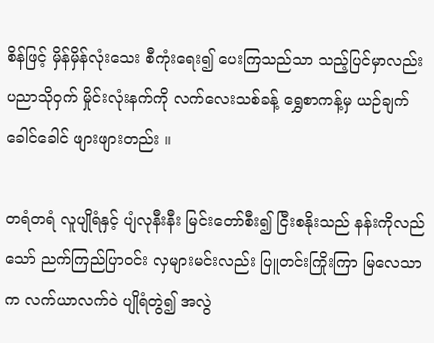စိန်ဖြင့် မှိန်မှိန်လုံးသေး စီကုံးရေး၍ ပေးကြသည်သာ သည့်ပြင်မှာလည်း ပညာသိုဝှက် မှိုင်းလုံးနက်ကို လက်လေးသစ်ခန့် ရွှေစာကန့်မှ ယဉ်ချက်ခေါင်ခေါင် ဖျားဖျားတည်း ။

တရံတရံ လူပျိုရံနှင့် ပျံလုနီးနီး မြင်းတော်စီး၍ ငြီးစနိုးသည် နန်းကိုလည်သော် ညက်ကြည်ပြာဝင်း လှများမင်းလည်း ပြူတင်းကြိုးကြာ မြလေသာက လက်ယာလက်ဝဲ ပျိုရံတွဲ၍ အလွဲ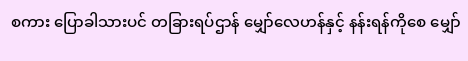စကား ပြောခါသားပင် တခြားရပ်ဌာန် မျှော်လေဟန်နှင့် နန်းရန်ကိုစေ မျှော်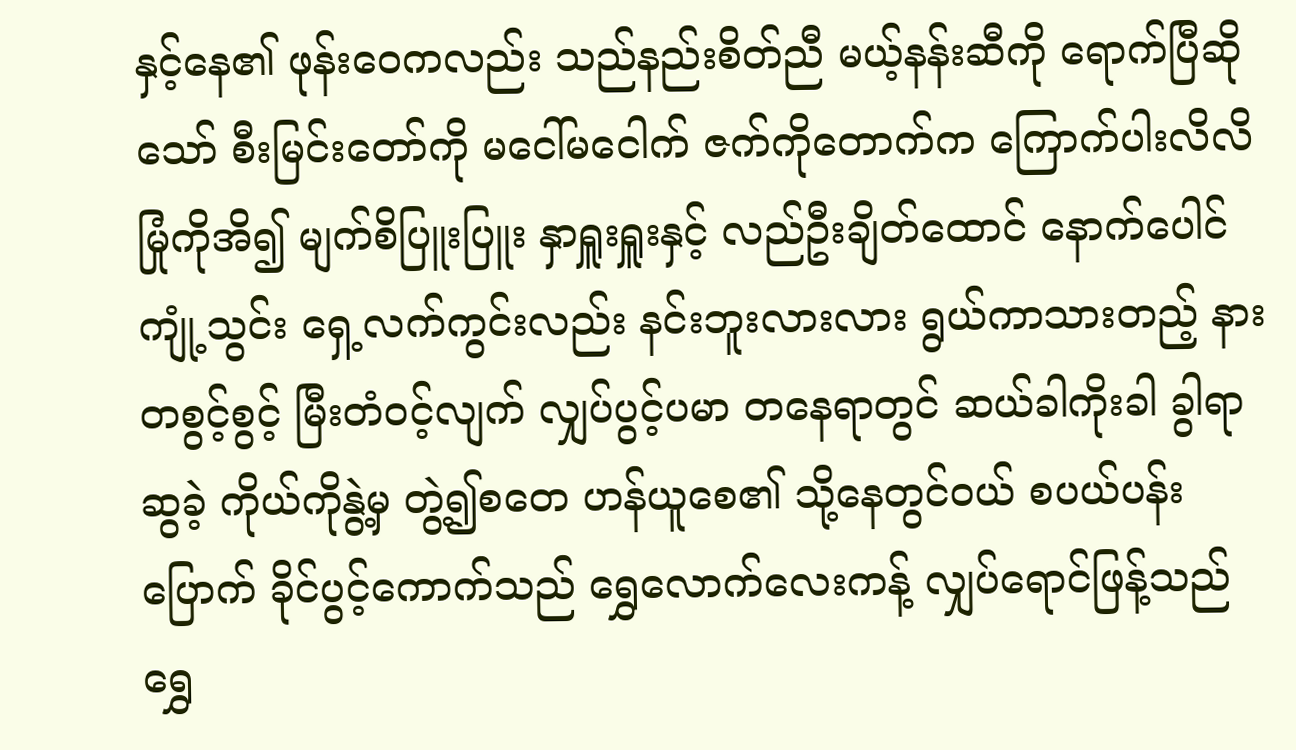နှင့်နေ၏ ဖုန်းဝေကလည်း သည်နည်းစိတ်ညီ မယ့်နန်းဆီကို ရောက်ပြီဆိုသော် စီးမြင်းတော်ကို မငေါ်မငေါက် ဇက်ကိုတောက်က ကြောက်ပါးလိလိ မြုံကိုအိ၍ မျက်စိပြူးပြူး နှာရှူးရှူးနှင့် လည်ဦးချိတ်ထောင် နောက်ပေါင်ကျုံ့သွင်း ရှေ့လက်ကွင်းလည်း နင်းဘူးလားလား ရွယ်ကာသားတည့် နားတစွင့်စွင့် မြီးတံဝင့်လျက် လျှပ်ပွင့်ပမာ တနေရာတွင် ဆယ်ခါကိုးခါ ခွါရာဆွခဲ့ ကိုယ်ကိုနွဲ့မှ တွဲ့၍စတေ ဟန်ယူစေ၏ သို့နေတွင်ဝယ် စပယ်ပန်းပြောက် ခိုင်ပွင့်ကောက်သည် ရွှေလောက်လေးကန့် လျှပ်ရောင်ဖြန့်သည် ရွှေ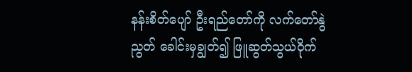နန်းစိတ်ပျော် ဦးရည်တော်ကို လက်တော်နွဲညွတ် ခေါင်းမှချွတ်၍ ဖြူဆွတ်သွယ်ဝိုက်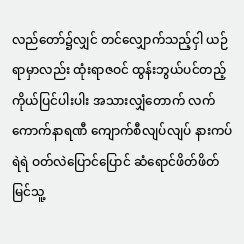လည်တော်၌လျှင် တင်လျှောက်သည့်ငှါ ယဉ်ရာမှာလည်း ထုံးရာဇဝင် ထွန်းဘွယ်ပင်တည့် ကိုယ်ပြင်ပါးပါး အသားလျှံတောက် လက်ကောက်နာရဏီ ကျောက်စီလျပ်လျပ် နားကပ်ရဲရဲ ဝတ်လဲပြောင်ပြောင် ဆံရောင်ဖိတ်ဖိတ် မြင်သူ့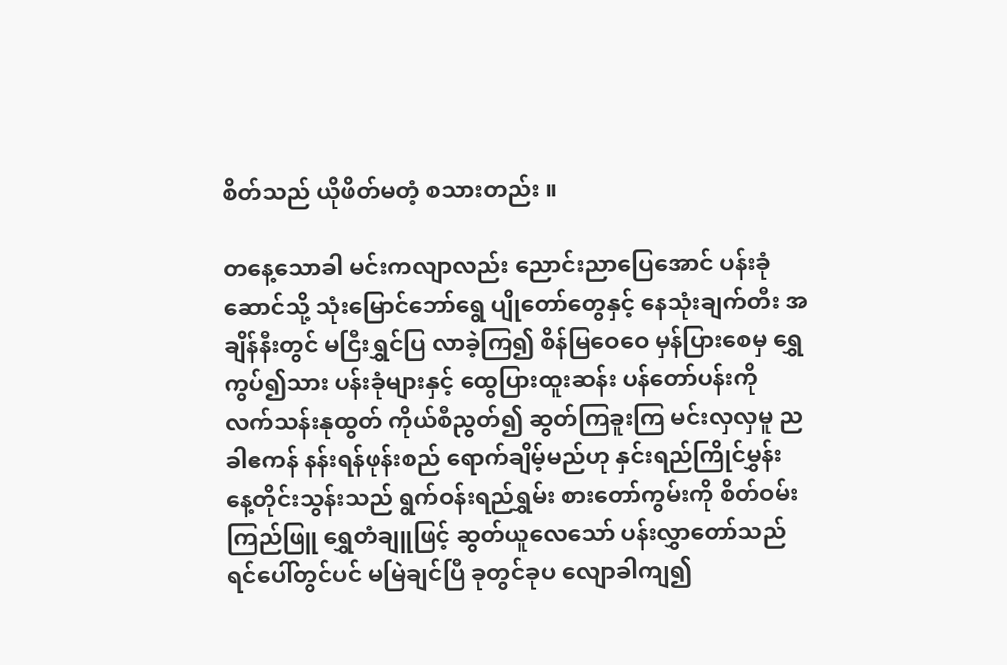စိတ်သည် ယိုဖိတ်မတံ့ စသားတည်း ။

တနေ့သောခါ မင်းကလျာလည်း ညောင်းညာပြေအောင် ပန်းခုံဆောင်သို့ သုံးမြောင်ဘော်ရွေ ပျိုတော်တွေနှင့် နေသုံးချက်တီး အချိန်နီးတွင် မငြီးရွှင်ပြ လာခဲ့ကြ၍ စိန်မြဝေဝေ မှန်ပြားစေမှ ရွှေကွပ်၍သား ပန်းခုံများနှင့် ထွေပြားထူးဆန်း ပန်တော်ပန်းကို လက်သန်းနုထွတ် ကိုယ်စီညွတ်၍ ဆွတ်ကြခူးကြ မင်းလှလှမူ ညခါဧကန် နန်းရန်ဖုန်းစည် ရောက်ချိမ့်မည်ဟု နှင်းရည်ကြိုင်မွှန်း နေ့တိုင်းသွန်းသည် ရွက်ဝန်းရည်ရွှမ်း စားတော်ကွမ်းကို စိတ်ဝမ်းကြည်ဖြူ ရွှေတံချူဖြင့် ဆွတ်ယူလေသော် ပန်းလွှာတော်သည် ရင်ပေါ်တွင်ပင် မမြဲချင်ပြီ ခုတွင်ခုပ လျောခါကျ၍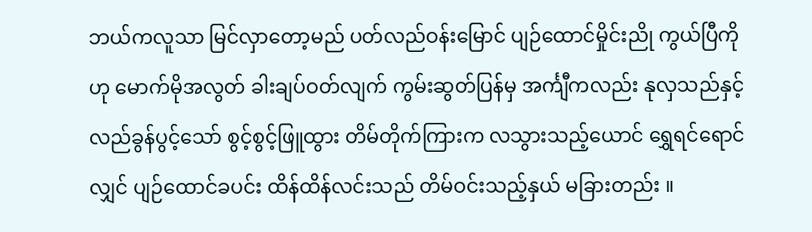ဘယ်ကလူသာ မြင်လှာတော့မည် ပတ်လည်ဝန်းမြောင် ပျဉ်ထောင်မှိုင်းညို ကွယ်ပြီကိုဟု မောက်မိုအလွတ် ခါးချပ်ဝတ်လျက် ကွမ်းဆွတ်ပြန်မှ အင်္ကျီကလည်း နုလှသည်နှင့် လည်ခွန်ပွင့်သော် စွင့်စွင့်ဖြူထွား တိမ်တိုက်ကြားက လသွားသည့်ယောင် ရွှေရင်ရောင်လျှင် ပျဉ်ထောင်ခပင်း ထိန်ထိန်လင်းသည် တိမ်ဝင်းသည့်နှယ် မခြားတည်း ။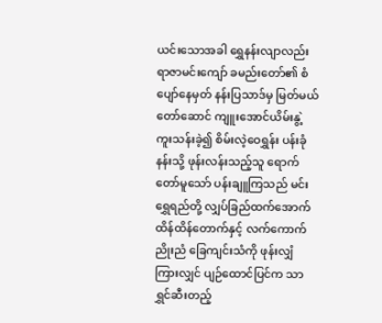ယင်းသောအခါ ရွှေနန်းလျာလည်း ရာဇာမင်းကျော် ခမည်းတော်၏ စံပျော်နေမှတ် နန်းပြသာဒ်မှ မြတ်မယ်တော်ဆောင် ကျူးအောင်ယိမ်းနွဲ့ ကူးသန်းခဲ့၍ စိမ်းလဲ့ဝေရွှန်း ပန်းခုံနန်းသို့ ဖုန်းလန်းသည့်သူ ရောက်တော်မူသော် ပန်းချူကြသည် မင်းရွှေရည်တို့ လျှပ်ခြည်ထက်အောက် ထိန်ထိန်တောက်နှင့် လက်ကောက်ညိုးညံ ခြေကျင်းသံကို ဖုန်းလျှံကြားလျှင် ပျဉ်ထောင်ပြင်က သာရွှင်ဆီးတည့်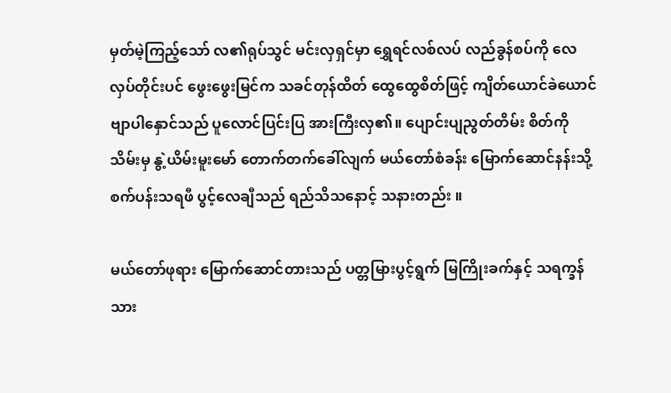မှတ်မဲ့ကြည့်သော် လ၏ရုပ်သွင် မင်းလှရှင်မှာ ရွှေရင်လစ်လပ် လည်ခွန်စပ်ကို လေလှပ်တိုင်းပင် ဖွေးဖွေးမြင်က သခင်တုန်ထိတ် ထွေထွေစိတ်ဖြင့် ကျိတ်ယောင်ခဲယောင် ဗျာပါနှောင်သည် ပူလောင်ပြင်းပြ အားကြီးလှ၏။ ပျောင်းပျညွတ်တိမ်း စိတ်ကိုသိမ်းမှ နွဲ့ယိမ်းမူးမော် တောက်တက်ခေါ်လျက် မယ်တော်စံခန်း မြောက်ဆောင်နန်းသို့ စက်ပန်းသရဖီ ပွင့်လေချီသည် ရည်သိသနောင့် သနားတည်း ။

မယ်တော်ဖုရား မြောက်ဆောင်တားသည် ပတ္တမြားပွင့်ရွက် မြကြိုးခက်နှင့် သရက္ခန်သား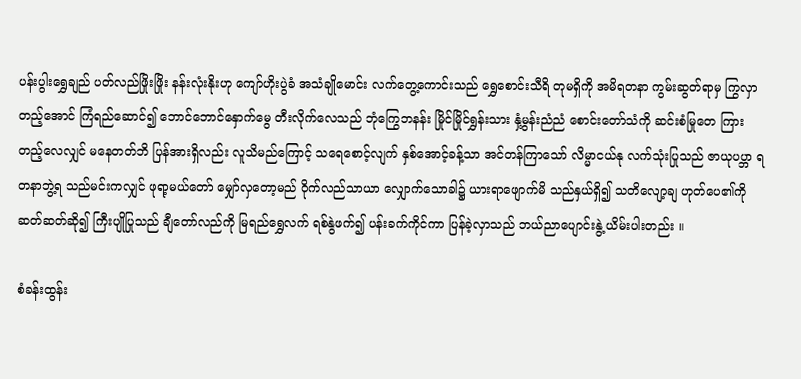ပန်းပွါးရွှေချည် ပတ်လည်ဖြိုးဖြိုး နန်းလုံးနိုးဟု ကျော်ဟိုးပွဲခံ အသံချိုမောင်း လက်တွေ့ကောင်းသည် ရွှေစောင်းသီရိ တုမရှိကို အမိရတနာ ကွမ်းဆွတ်ရာမှ ကြွလှာတည့်အောင် ကြံရည်ဆောင်၍ ဘောင်ဘောင်နှောက်မွေ တီးလိုက်လေသည် ဘုံကြွေဘနန်း မြိုင်မြိုင်ရွှန်းသား နှံ့မွန်းညံညံ စောင်းတော်သံကို ဆင်းစံမြုတေ ကြားတည့်လေလျှင် မနေတတ်ဘိ ပြန်အားရှိလည်း လူသိမည်ကြောင့် သရေစောင့်လျက် နှစ်အောင့်ခန့်သာ အင်တန်ကြာသော် လိမ္မာငယ်နု လက်သုံးပြုသည် ဇာယုပပ္ဘာ ရတနာဘွဲ့ရ သည်မင်းကလျှင် ဖုရာ့မယ်တော် မျှော်လှတော့မည် ဝိုက်လည်သာယာ လျှောက်သောခါ၌ ယားရာဖျောက်မိ သည်နှယ်ရှိ၍ သတိလျော့ချ ဟုတ်ပေ၏ကို ဆတ်ဆတ်ဆို၍ ကြီးပျိုပြုသည် ချီတော်လည်ကို မြရည်ရွှေလက် ရစ်နွဲဖက်၍ ပန်းခက်ကိုင်ကာ ပြန်ခဲ့လှာသည် ဘယ်ညာပျောင်းနွဲ့ ယိမ်းပါးတည်း ။

စံခန်းထွန်း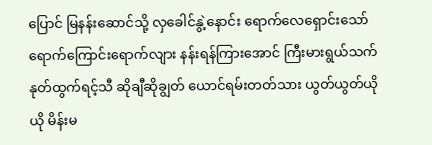ပြောင် မြနန်းဆောင်သို့ လှခေါင်နွဲ့နောင်း ရောက်လေရှောင်းသော် ရောက်ကြောင်းရောက်လျား နန်းရန်ကြားအောင် ကြီးမားရွယ်သက် နုတ်ထွက်ရင့်သီ ဆိုချီဆိုချွတ် ယောင်ရမ်းတတ်သား ယွတ်ယွတ်ယိုယို မိန်းမ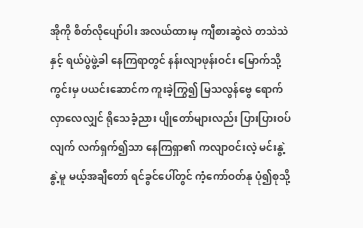အိုကို စိတ်လိုပျော်ပါး အလယ်ထားမှ ကျီစားဆွဲလဲ တသဲသဲနှင့် ရယ်ပွဲဖွဲ့ခါ နေကြရာတွင် နန်းလျာဖုန်းဝင်း မြောက်သို့ကွင်းမှ ပယင်းဆောင်က ကူးခဲ့ကြွ၍ မြသလွန်ဗွေ ရောက်လှာလေလျှင် ရိုသေခံ့ညား ပျိုတော်များလည်း ပြားပြားဝပ်လျက် လက်ရှက်၍သာ နေကြရှာ၏ ကလျာဝင်းလဲ့ မင်းနွဲ့နွဲ့မူ မယ့်အချီတော် ရင်ခွင်ပေါ်တွင် ကံ့ကော်ဝတ်နု ပုံ၍စုသို့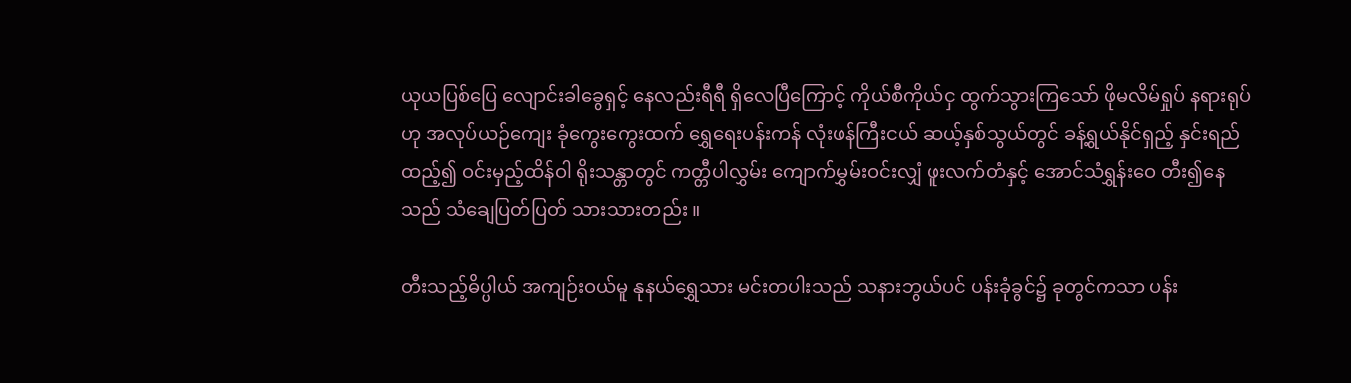ယုယပြစ်ပြေ လျောင်းခါခွေရှင့် နေလည်းရီရီ ရှိလေပြီကြောင့် ကိုယ်စီကိုယ်ငှ ထွက်သွားကြသော် ဖိုမလိမ်ရှုပ် နရားရုပ်ဟု အလုပ်ယဉ်ကျေး ခုံကွေးကွေးထက် ရွှေရေးပန်းကန် လုံးဖန်ကြီးငယ် ဆယ့်နှစ်သွယ်တွင် ခန့်ရွယ်နိုင်ရှည့် နှင်းရည်ထည့်၍ ဝင်းမှည့်ထိန်ဝါ ရိုးသန္တာတွင် ကတ္တီပါလွှမ်း ကျောက်မွှမ်းဝင်းလျှံ ဖူးလက်တံနှင့် အောင်သံရွှန်းဝေ တီး၍နေသည် သံချေပြတ်ပြတ် သားသားတည်း ။

တီးသည့်ဓိပ္ပါယ် အကျဉ်းဝယ်မူ နုနယ်ရွှေသား မင်းတပါးသည် သနားဘွယ်ပင် ပန်းခုံခွင်၌ ခုတွင်ကသာ ပန်း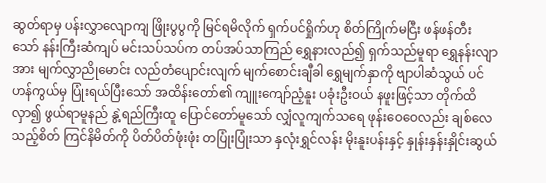ဆွတ်ရာမှ ပန်းလွှာလျောကျ ဖြိုးပွပွကို မြင်ရမိလိုက် ရှက်ပင်ရှိုက်ဟု စိတ်ကြိုက်မငြီး ဖန်ဖန်တီးသော် နန်းကြီးဆံကျပ် မင်းသပ်သပ်က တပ်အပ်သာကြည် ရွှေနားလည်၍ ရှက်သည်မူရာ ရွှေနန်းလျာအား မျက်လွှာညိုမောင်း လည်တံပျောင်းလျက် မျက်စောင်းချီခါ ရွှေမျက်နှာကို ဗျာပါဆံသွယ် ပင်ဟန်ကွယ်မှ ပြုံးရယ်ပြီးသော် အထိန်းတော်၏ ကျူးကျော်ညံ့နူး ပခုံးဦးဝယ် နဖူးဖြင့်သာ တိုက်ထိလှာ၍ ဖွယ်ရာမူနည် နွဲ့ရည်ကြီးထူ ပြောင်တော်မူသော် လျှံလူကျက်သရေ ဖုန်းဝေဝေလည်း ချစ်လေသည့်စိတ် ကြင်နိမိတ်ကို ပိတ်ပိတ်ဖုံးဖုံး တပြုံးပြုံးသာ နှလုံးရွှင်လန်း မိုးနူးပန်းနှင့် နှုန်းနှန်းနှိုင်းဆွယ်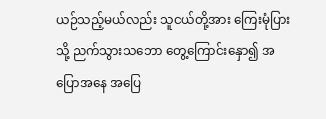ယဉ်သည့်မယ်လည်း သူငယ်တို့အား ကြေးမုံပြားသို့ ညက်သွားသဘော တွေ့ကြောင်းနှော၍ အပြောအနေ အပြေ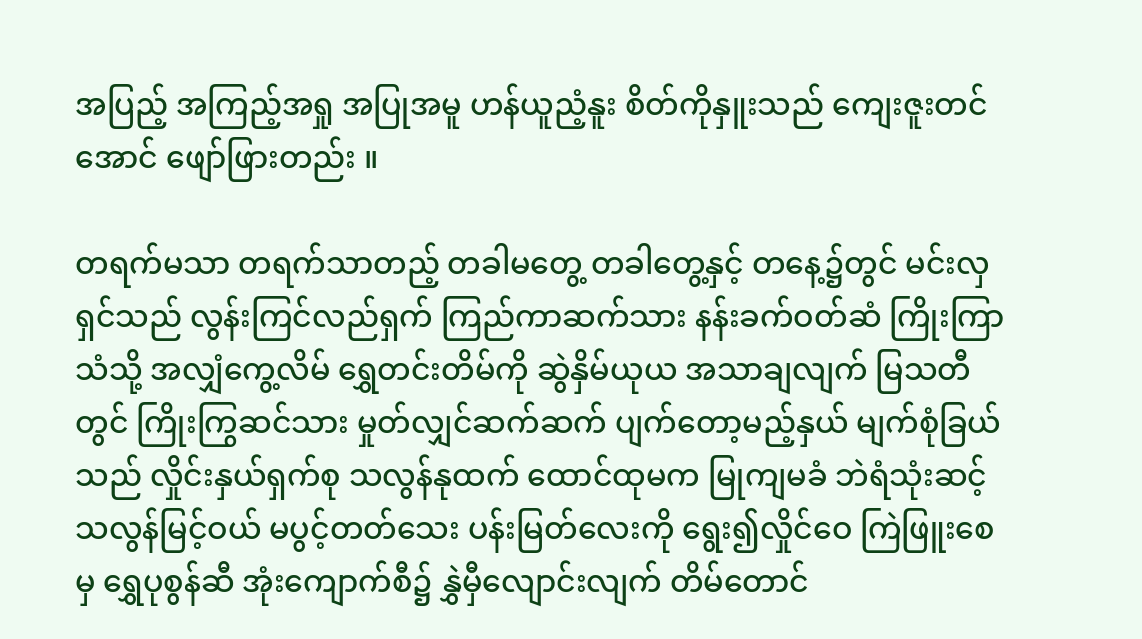အပြည့် အကြည့်အရှု အပြုအမူ ဟန်ယူညံ့နူး စိတ်ကိုနှူးသည် ကျေးဇူးတင်အောင် ဖျော်ဖြားတည်း ။

တရက်မသာ တရက်သာတည့် တခါမတွေ့ တခါတွေ့နှင့် တနေ့၌တွင် မင်းလှရှင်သည် လွန်းကြင်လည်ရှက် ကြည်ကာဆက်သား နန်းခက်ဝတ်ဆံ ကြိုးကြာသံသို့ အလျှံကွေ့လိမ် ရွှေတင်းတိမ်ကို ဆွဲနှိမ်ယုယ အသာချလျက် မြသတီတွင် ကြိုးကြွဆင်သား မှုတ်လျှင်ဆက်ဆက် ပျက်တော့မည့်နှယ် မျက်စုံခြယ်သည် လှိုင်းနှယ်ရှက်စု သလွန်နုထက် ထောင်ထုမက မြုကျမခံ ဘဲရံသုံးဆင့် သလွန်မြင့်ဝယ် မပွင့်တတ်သေး ပန်းမြတ်လေးကို ရွေး၍လှိုင်ဝေ ကြဲဖြူးစေမှ ရွှေပုစွန်ဆီ အုံးကျောက်စီ၌ နွှဲမှီလျောင်းလျက် တိမ်တောင်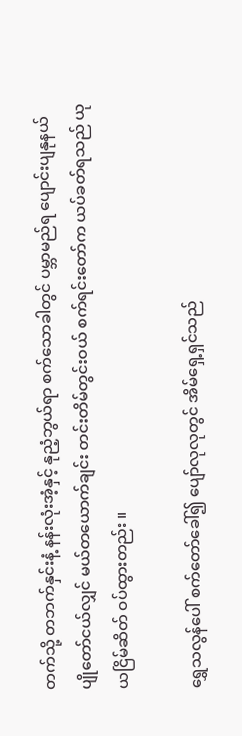တက်သို့ တဘက်နှင်းနံ့ နန်းလုံးအံ့နှင့် နုညံ့ဘွယ်ရာ စက်သောခါတွင် ပမ္ဘာမည်ရ ပျောင်းပျနုနယ် ပျိုတော်ငယ်လျှင် မယ်တယောက်ချင်း တင်းတိမ်တွင်းဝယ် စက်ရင်းတော်က ယပ်ခတ်ရသည် ယုယငြိမ်ဆိတ် ဝပ်ထွားတည်း ။

ရွှေသလွန်ပေါ် စက်တော်ခေါ်၍ ပျော်လုလုတွင် အိမ်ရှေ့ရှင်သည်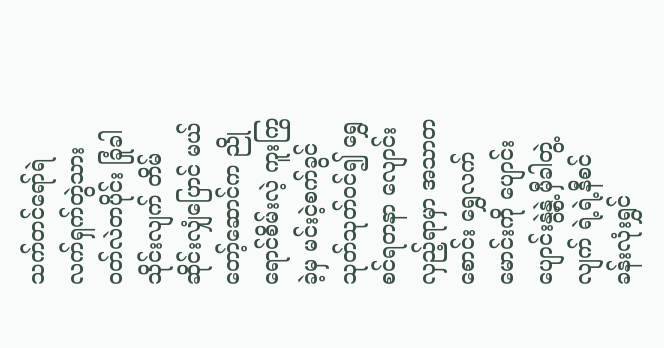သက်တင်ရော်ရဲ လက်ရှက်တွဲသား ဝတ်လဲတပိုင်း ခြုံခါသိုင်းလျက် တိမ်ဆိုင်းလျှံပြောင် မယ်တော့်ဆောင်က ညိုရောင်စိမ်းလဲ့ ကူးကြွခဲ့မှ မင်းငဲ့စက်ခွင် သုတ်သုတ်ဝင်၍ ရွှေစင်ရတနာ လျောင်းလှည့်ရာမှာ အသာတစောင်း ရွှေလက်မောင်းကို ပျောင်းပျောင်းနွဲ့နွဲ့ မှီခါတွဲ့လျက် ရဲ့ရဲ့နီစင် ခန်းလုံးရွှင်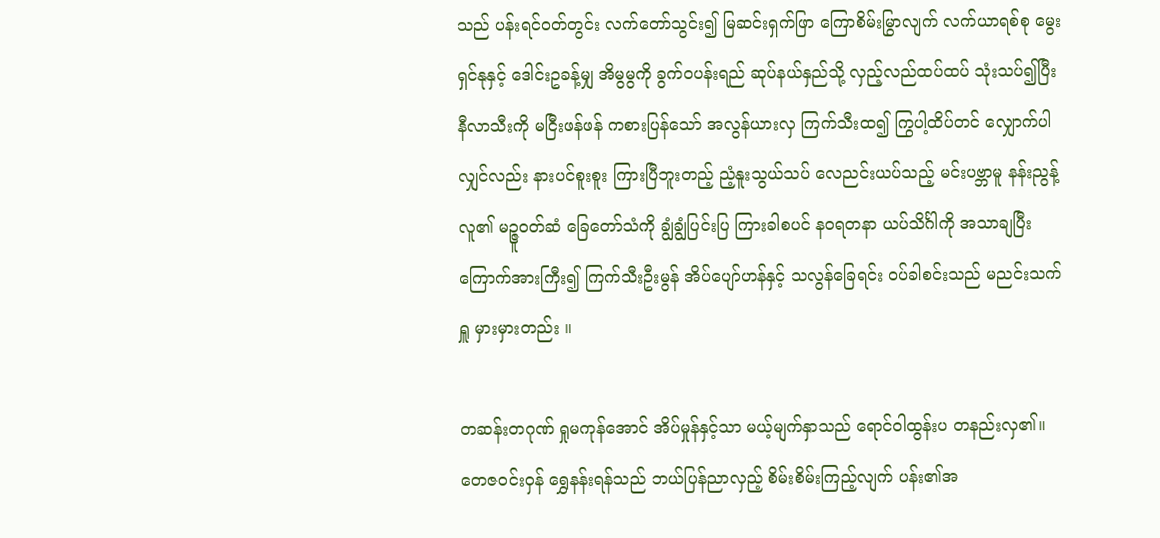သည် ပန်းရင်ဝတ်တွင်း လက်တော်သွင်း၍ မြဆင်းရှက်ဖြာ ကြောစိမ်းမြွာလျက် လက်ယာရစ်စု မွေးရှင်နုနှင့် ဒေါင်းဥခန့်မျှ အိမွမွကို ခွက်ဝပန်းရည် ဆုပ်နယ်နှည်သို့ လှည့်လည်ထပ်ထပ် သုံးသပ်၍ပြီး နီလာသီးကို မငြီးဖန်ဖန် ကစားပြန်သော် အလွန်ယားလှ ကြက်သီးထ၍ ကြွပါ့ထိပ်တင် လျှောက်ပါလျှင်လည်း နားပင်စူးစူး ကြားပြီဘူးတည့် ညံ့နူးသွယ်သပ် လေညင်းယပ်သည့် မင်းပဗ္ဘာမူ နန်းညွန့်လူ၏ မဉ္ဇူဝတ်ဆံ ခြေတော်သံကို ချွံချွံပြင်းပြ ကြားခါစပင် နဝရတနာ ယပ်သိင်္ဂါကို အသာချပြီး ကြောက်အားကြီး၍ ကြက်သီးဦးမွန် အိပ်ပျော်ဟန်နှင့် သလွန်ခြေရင်း ဝပ်ခါစင်းသည် မညင်းသက်ရှူ မှားမှားတည်း ။

တဆန်းတဂုဏ် ရှုမကုန်အောင် အိပ်မှုန်နှင့်သာ မယ့်မျက်နှာသည် ရောင်ဝါထွန်းပ တနည်းလှ၏။ တေဇဝင်းဝှန် ရွှေနန်းရန်သည် ဘယ်ပြန်ညာလှည့် စိမ်းစိမ်းကြည့်လျက် ပန်း၏အ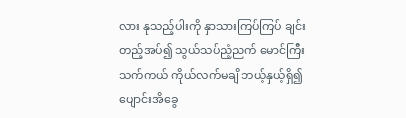လား နုသည့်ပါးကို နှာသားကြပ်ကြပ် ချင်းတည့်အပ်၍ သွယ်သပ်ညံ့ညက် မောင်ကြီးသက်ကယ် ကိုယ်လက်မချိ ဘယ့်နှယ့်ရှိ၍ ပျောင်းအိခွေ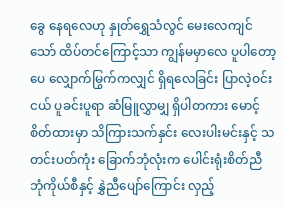ခွေ နေရလေဟု နှုတ်ရွှေသံလွင် မေးလေကျင်သော် ထိပ်တင်ကြောင့်သာ ကျွန်မမှာလေ ပူပါတော့ပေ လျှောက်မြွက်ကလျှင် ရှိရလေခြင်း ပြာလဲ့ဝင်းငယ် ပူခင်းပူရာ ဆံမြူလွှာမျှ ရှိပါတကား မောင့်စိတ်ထားမှာ သိကြားသက်နှင်း လေးပါးမင်းနှင့် သတင်းပတ်ကုံး ခြောက်ဘုံလုံးက ပေါင်းရုံးစိတ်ညီ ဘုံကိုယ်စီနှင့် နွှဲညီပျော်ကြောင်း လှည့်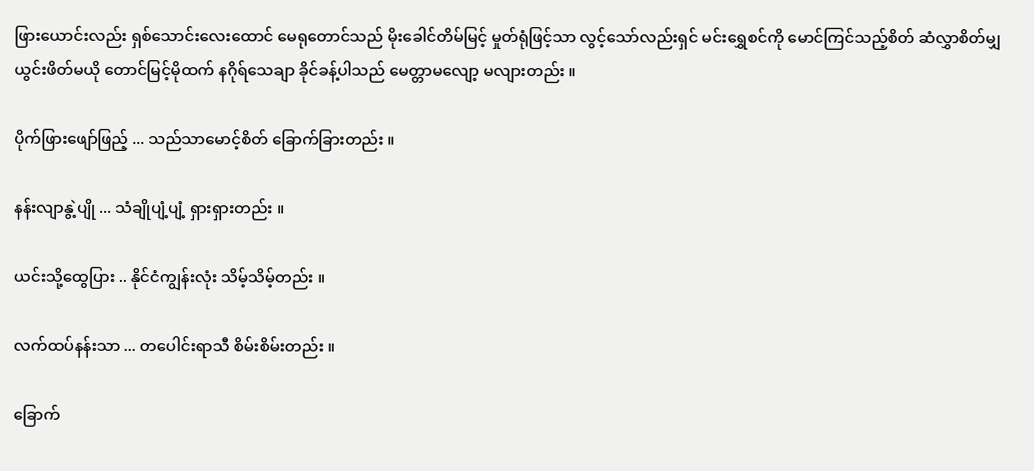ဖြားယောင်းလည်း ရှစ်သောင်းလေးထောင် မေရုတောင်သည် မိုးခေါင်တိမ်မြင့် မှုတ်ရုံဖြင့်သာ လွင့်သော်လည်းရှင် မင်းရွှေစင်ကို မောင်ကြင်သည့်စိတ် ဆံလွှာစိတ်မျှ ယွင်းဖိတ်မယို တောင်မြင့်မိုထက် နဂိုရ်သေချာ ခိုင်ခန့်ပါသည် မေတ္တာမလျော့ မလျားတည်း ။

ပိုက်ဖြားဖျော်ဖြည့် ... သည်သာမောင့်စိတ် ခြောက်ခြားတည်း ။

နန်းလျာနွဲ့ပျို ... သံချိုပျံ့ပျံ့ ရှားရှားတည်း ။

ယင်းသို့ထွေပြား .. နိုင်ငံကျွန်းလုံး သိမ့်သိမ့်တည်း ။

လက်ထပ်နန်းသာ ... တပေါင်းရာသီ စိမ်းစိမ်းတည်း ။

ခြောက်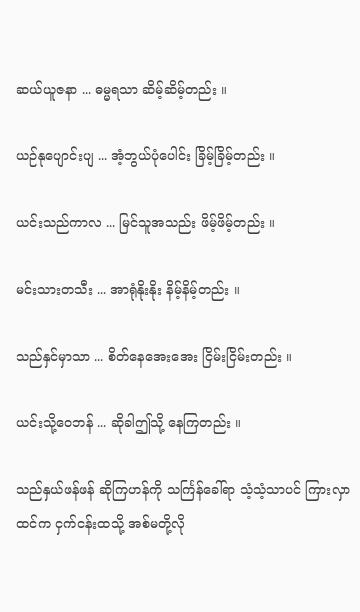ဆယ်ယူဇနာ ... ဓမ္မရသာ ဆိမ့်ဆိမ့်တည်း ။

ယဉ်နုပျောင်းပျ ... အံ့ဘွယ်ပုံပေါင်း ခြိမ့်ခြိမ့်တည်း ။

ယင်းသည်ကာလ ... မြင်သူအသည်း ဖိမ့်ဖိမ့်တည်း ။

မင်းသားတသီး ... အာရုံနိုးနိုး နိမ့်နိမ့်တည်း ။

သည်နှင်မှာသာ ... စိတ်နေအေးအေး ငြိမ်းငြိမ်းတည်း ။

ယင်းသို့ဝေဘန် ... ဆိုခါဤသို့ နေကြတည်း ။

သည်နှယ်ဖန်ဖန် ဆိုကြဟန်ကို သင်္ကြန်ခေါ်ရာ သံ့သံ့သာပင် ကြားလှာထင်က ငှက်ငန်းထသို့ အစ်မတို့လို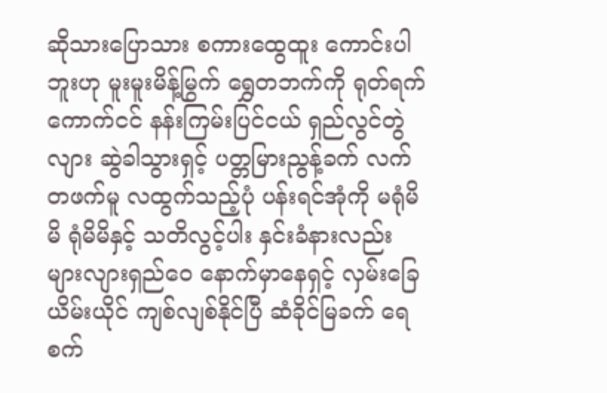ဆိုသားပြောသား စကားထွေထူး ကောင်းပါဘူးဟု မူးမူးမိန့်မြွက် ရွှေတဘက်ကို ရုတ်ရက်ကောက်ငင် နန်းကြမ်းပြင်ငယ် ရှည်လွင်တွဲလျား ဆွဲခါသွားရှင့် ပတ္တမြားညွန့်ခက် လက်တဖက်မူ လထွက်သည့်ပုံ ပန်းရင်အုံကို မရုံမိမိ ရုံမိမိနှင့် သတိလွင့်ပါး နှင်းခံနားလည်း များလျားရှည်ဝေ နောက်မှာနေရှင့် လှမ်းခြေယိမ်းယိုင် ကျစ်လျစ်နိုင်ပြီ ဆံခိုင်မြခက် ရေစက်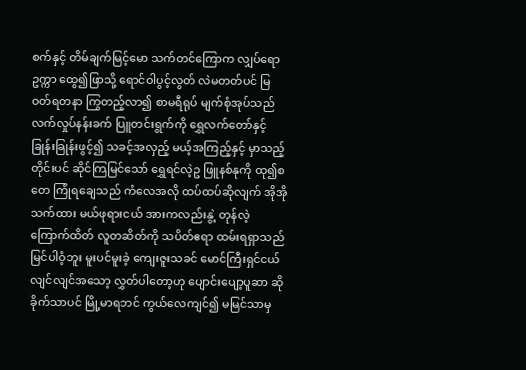စက်နှင့် တိမ်ချက်မြင့်မော သက်တင်ကြောက လျှပ်ရောဥက္ကာ ထွေ၍ဖြာသို့ ရောင်ဝါပွင့်လွတ် လဲမတတ်ပင် မြဝတ်ရတနာ ကြွတည့်လာ၍ စာမရီရုပ် မျက်စုံအုပ်သည် လက်လှုပ်နန်းခက် ပြူတင်းရွက်ကို ရွှေလက်တော်နှင့် ခြုန်းခြုန်းဖွင့်၍ သခင့်အလှည့် မယ့်အကြည့်နှင့် မှာသည့်တိုင်းပင် ဆိုင်ကြမြင်သော် ရွှေရင်လဲ့ဥ ဖြူနစ်နုကို ထု၍စတေ ကြုံရချေသည် ကံလေအလို ထပ်ထပ်ဆိုလျက် အိုအိုသက်ထား မယ်ဖုရားငယ် အားကလည်းနွဲ့ တုန်လဲ့ကြောက်ထိတ် လူတဆိတ်ကို သပိတ်ဧရာ ထမ်းရရှာသည် မြင်ပါဝံ့ဘူး မူးပင်မူးခဲ့ ကျေးဇူးသခင် မောင်ကြီးရှင်ငယ် လျင်လျင်အသော့ လွှတ်ပါတော့ဟု ပျောင်းပျော့ပူဆာ ဆိုခိုက်သာပင် မြို့မာရဘင် ကွယ်လေကျင်၍ မမြင်သာမှ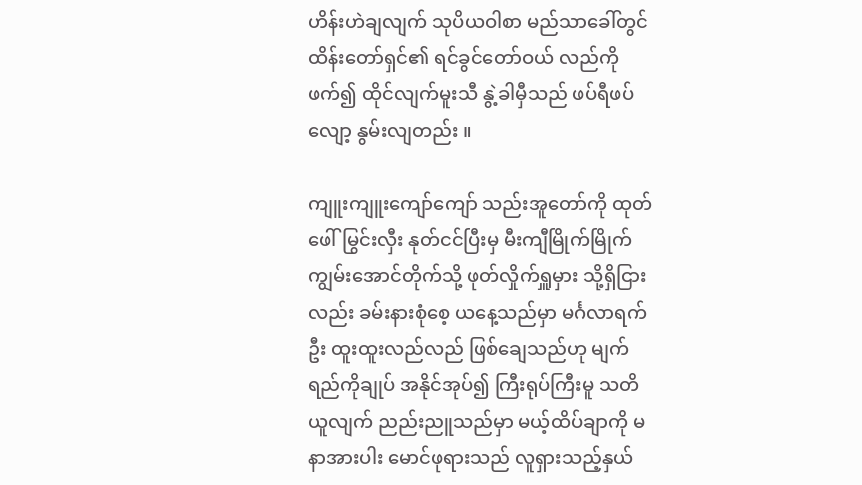ဟိန်းဟဲချလျက် သုပိယဝါစာ မည်သာခေါ်တွင် ထိန်းတော်ရှင်၏ ရင်ခွင်တော်ဝယ် လည်ကိုဖက်၍ ထိုင်လျက်မူးသီ နွဲ့ခါမှီသည် ဖပ်ရီဖပ်လျော့ နွမ်းလျတည်း ။

ကျူးကျူးကျော်ကျော် သည်းအူတော်ကို ထုတ်ဖေါ်မြွင်းလှီး နုတ်ငင်ပြီးမှ မီးကျီမြိုက်မြိုက် ကျွမ်းအောင်တိုက်သို့ ဖုတ်လှိုက်ရှူမှား သို့ရှိငြားလည်း ခမ်းနားစုံစေ့ ယနေ့သည်မှာ မင်္ဂလာရက်ဦး ထူးထူးလည်လည် ဖြစ်ချေသည်ဟု မျက်ရည်ကိုချုပ် အနိုင်အုပ်၍ ကြီးရုပ်ကြီးမူ သတိယူလျက် ညည်းညူသည်မှာ မယ့်ထိပ်ချာကို မနာအားပါး မောင်ဖုရားသည် လူရှားသည့်နှယ်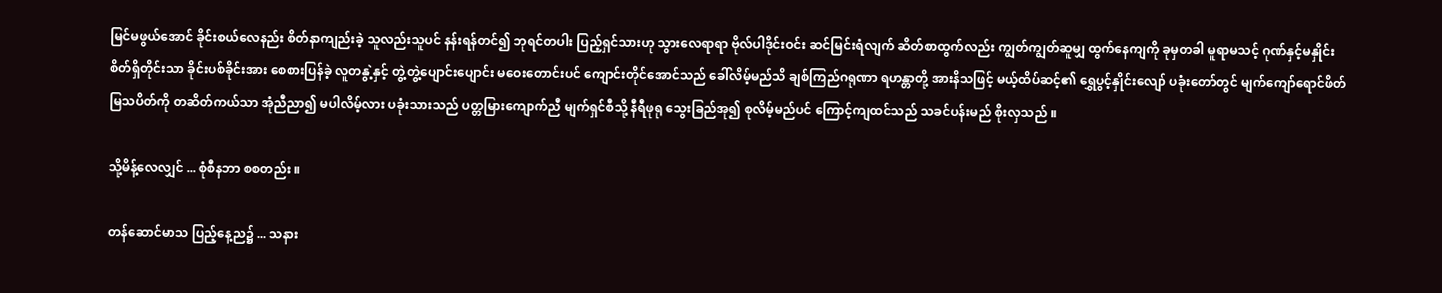မြင်မဖွယ်အောင် ခိုင်းစယ်လေနည်း စိတ်နာကျည်းခဲ့ သူလည်းသူပင် နန်းရန်တင်၍ ဘုရင်တပါး ပြည့်ရှင်သားဟု သွားလေရာရာ ဗိုလ်ပါဒိုင်းဝင်း ဆင်မြင်းရံလျက် ဆိတ်စာထွက်လည်း ကျွတ်ကျွတ်ဆူမျှ ထွက်နေကျကို ခုမှတခါ မူရာမသင့် ဂုဏ်နှင့်မနှိုင်း စိတ်ရှိတိုင်းသာ ခိုင်းပစ်ခိုင်းအား စေစားပြန်ခဲ့ လူတနွဲ့နှင့် တွဲ့တွဲ့ပျောင်းပျောင်း မဝေးတောင်းပင် ကျောင်းတိုင်အောင်သည် ခေါ်လိမ့်မည်သိ ချစ်ကြည်ဂရုဏာ ရဟန္တာတို့ အားနိသဖြင့် မယ့်ထိပ်ဆင့်၏ ရွှေပွင့်နှိုင်းလျော် ပခုံးတော်တွင် မျက်ကျော်ရောင်ဖိတ် မြသပိတ်ကို တဆိတ်ကယ်သာ အုံညီညာ၍ မပါလိမ့်လား ပခုံးသားသည် ပတ္တမြားကျောက်ညီ မျက်ရှင်စီသို့ နီရီဖုရု သွေးခြည်အု၍ စုလိမ့်မည်ပင် ကြောင့်ကျထင်သည် သခင်ပန်းမည် စိုးလှသည် ။

သို့မိန့်လေလျှင် ... စုံစီနဘာ စစတည်း ။

တန်ဆောင်မာသ ပြည့်နေ့ည၌ ... သနား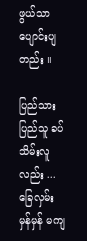ဖွယ်သာ ပျောင်းပျတည်း ။

ပြည်သားပြည်သူ ခပ်သိမ်းလူလည်း ... ခြေလှမ်းမှန်မှန် မကျ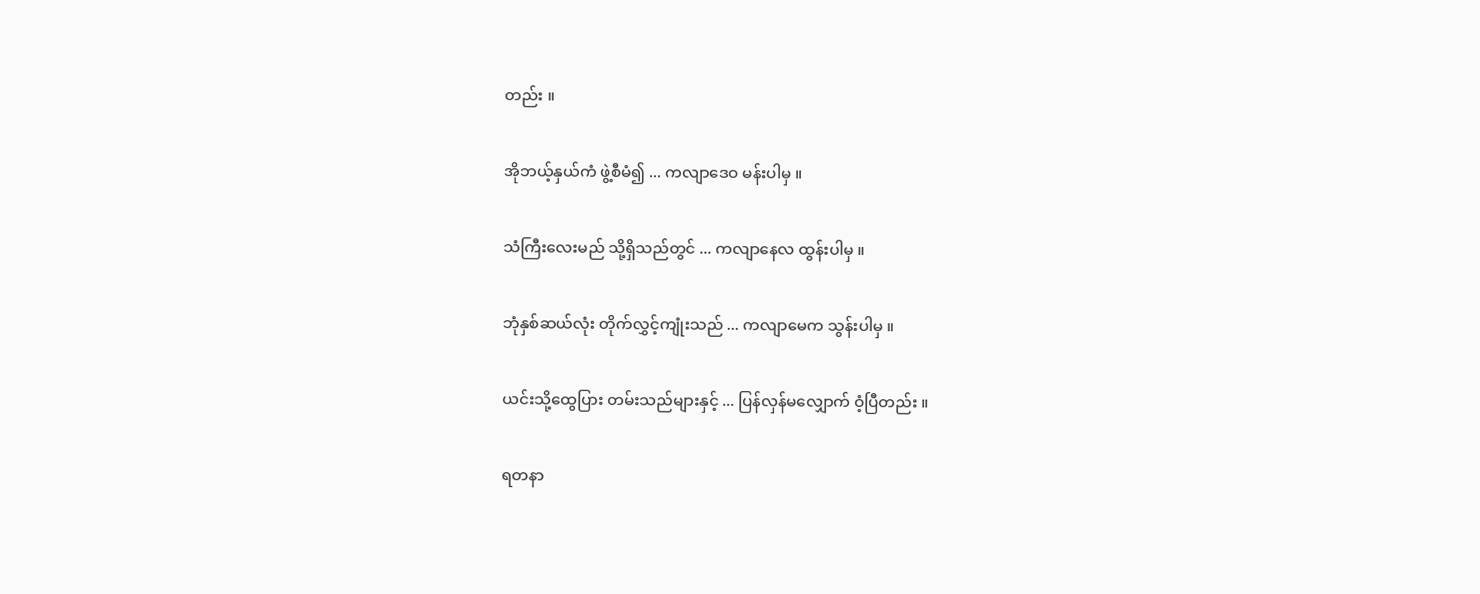တည်း ။

အိုဘယ့်နှယ်ကံ ဖွဲ့စီမံ၍ ... ကလျာဒေဝ မန်းပါမှ ။

သံကြီးလေးမည် သို့ရှိသည်တွင် ... ကလျာနေလ ထွန်းပါမှ ။

ဘုံနှစ်ဆယ်လုံး တိုက်လွှင့်ကျုံးသည် ... ကလျာမေက သွန်းပါမှ ။

ယင်းသို့ထွေပြား တမ်းသည်များနှင့် ... ပြန်လှန်မလျှောက် ဝံ့ပြီတည်း ။

ရတနာ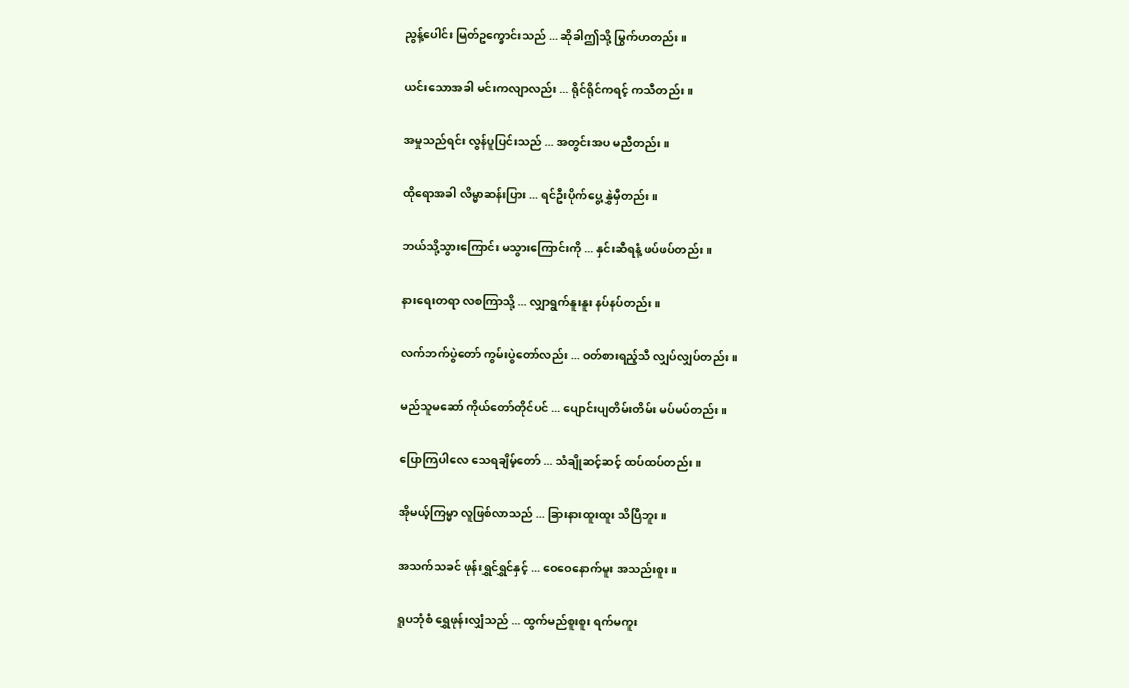ညွန့်ပေါင်း မြတ်ဥက္ခောင်းသည် ... ဆိုခါဤသို့ မြွက်ဟတည်း ။

ယင်းသောအခါ မင်းကလျာလည်း ... ရိုင်ရိုင်ကရင့် ကသီတည်း ။

အမှုသည်ရင်း လွန်ပူပြင်းသည် ... အတွင်းအပ မညီတည်း ။

ထိုရောအခါ လိမ္မာဆန်းပြား ... ရင်ဦးပိုက်ပွေ့ နွှဲမှီတည်း ။

ဘယ်သို့သွားကြောင်း မသွားကြောင်းကို ... နှင်းဆီရနံ့ ဖပ်ဖပ်တည်း ။

နားရေးတရာ လစကြာသို့ ... လျှာရွက်နူးနူး နပ်နပ်တည်း ။

လက်ဘက်ပွဲတော် ကွမ်းပွဲတော်လည်း ... ဝတ်စားရည့်သီ လျှပ်လျှပ်တည်း ။

မည်သူမဆော် ကိုယ်တော်တိုင်ပင် ... ပျောင်းပျတိမ်းတိမ်း မပ်မပ်တည်း ။

ပြောကြပါလေ သေရချိမ့်တော် ... သံချိုဆင့်ဆင့် ထပ်ထပ်တည်း ။

အိုမယ့်ကြမ္မာ လူဖြစ်လာသည် ... ခြားနားထူးထူး သိပြီဘူး ။

အသက်သခင် ဖုန်းရွှင်ရွှင်နှင့် ... ဝေဝေနောက်မူး အသည်းစူး ။

ရူပဘုံစံ ရွှေဖုန်းလျှံသည် ... ထွက်မည်စူးစူး ရက်မကူး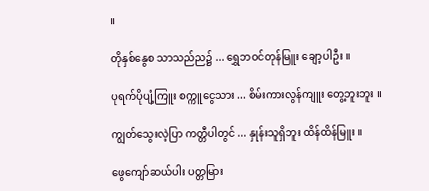။

တိုနှစ်နွေစ သာသည်ည၌ ... ရွှေဘဝင်တုန်မြူး ချော့ပါဦး ။

ပုရက်ပိုပျံ့ကြူး စက္ကူငွေသား ... စိမ်းကားလွန်ကျူး တွေ့ဘူးဘူး ။

ကျွတ်သွေးလဲ့ပြာ ကတ္တီပါတွင် ... နှုန်းသူရှိဘူး ထိန်ထိန်မြူး ။

ဖွေကျော်ဆယ်ပါး ပတ္တမြား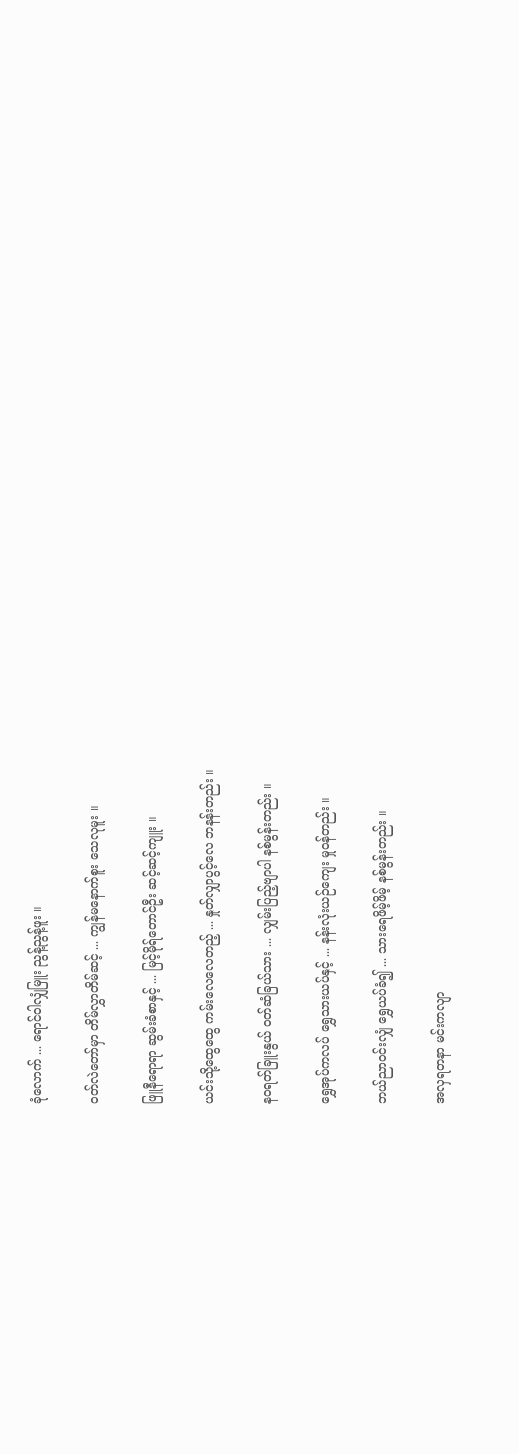ခုံလောက် ... ရောင်ဝါလျှံမြူး ညွန့်ညွန့်ဖူး ။

ဝတ်လဲတော်မှာ တိမ်လွှာတိမ်ဆင့် ... ကျွန်မနောက်စူး သေလုမူး ။

ဖြူနီရောရာ ဆွမ်းခံစာနှင့် ... မြင့်မိုရ်တောင်ဦး ဆင့်ဆင့်ကျူး ။

ယင်းသို့ထွေထွေ ကမ်းလေလေတည့် ... နှုတ်လျှာပွင့်လေ ဘနန်းတည်း ။

နဝရတ်ခြူးနွယ် ဝတ်ဆံခြယ်သား ... လျှမ်းပြည့်ဗျာပါ နစ်မွန်းတည်း ။

ရွှေအုပ်ကလပ် ရွှေသားယပ်နှင့် ... နန်းလုံးယဉ်ကျေး မှုဝန်တည်း ။

ဘယ်ညာဝင်းလျှံ ရွှေယပ်ခံ၍ ... သားရေဖိမ့်ဖိမ့် နစ်မွန်းတည်း ။

အလှရတနာ မင်းကလျာ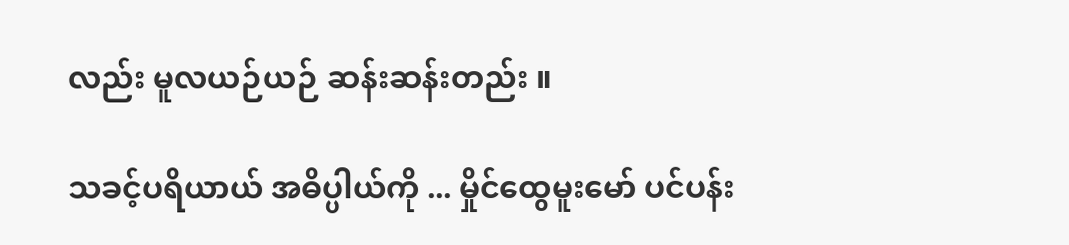လည်း မူလယဉ်ယဉ် ဆန်းဆန်းတည်း ။

သခင့်ပရိယာယ် အဓိပ္ပါယ်ကို ... မှိုင်ထွေမူးမော် ပင်ပန်း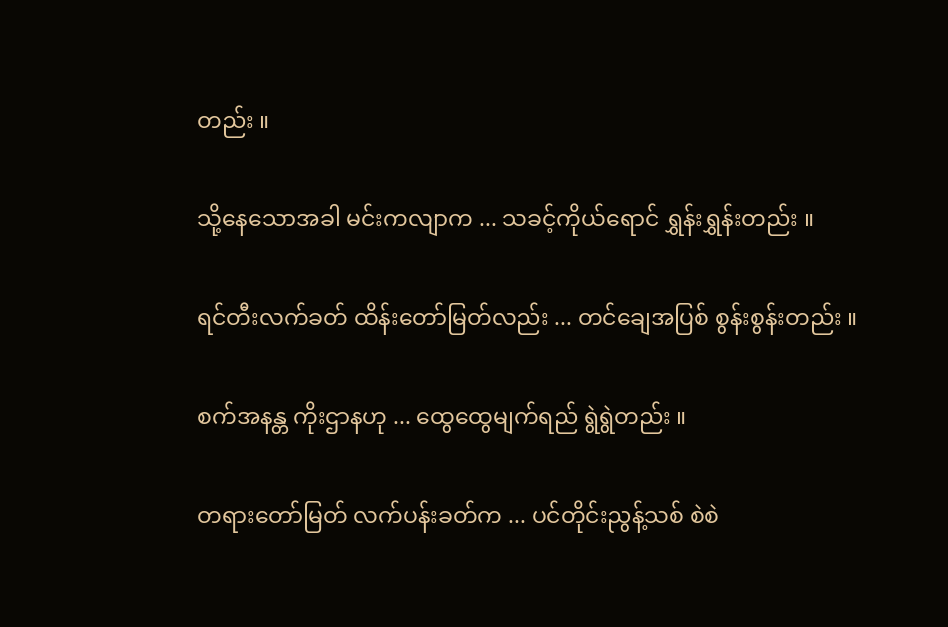တည်း ။

သို့နေသောအခါ မင်းကလျာက ... သခင့်ကိုယ်ရောင် ရွှန်းရွှန်းတည်း ။

ရင်တီးလက်ခတ် ထိန်းတော်မြတ်လည်း ... တင်ချေအပြစ် စွန်းစွန်းတည်း ။

စက်အနန္တ ကိုးဌာနဟု ... ထွေထွေမျက်ရည် ရွဲရွဲတည်း ။

တရားတော်မြတ် လက်ပန်းခတ်က ... ပင်တိုင်းညွန့်သစ် စဲစဲ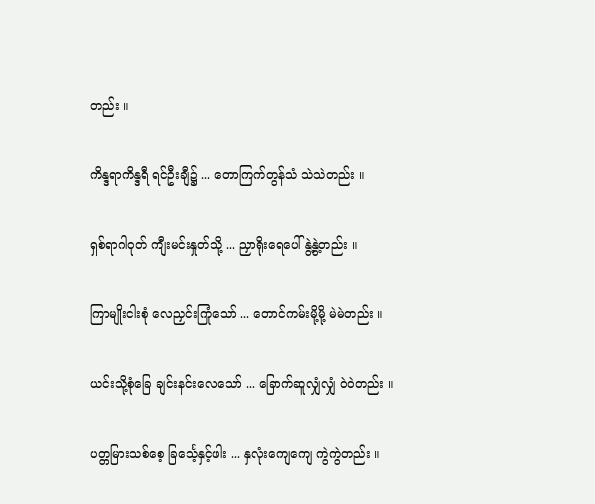တည်း ။

ကိန္ဒရာကိန္ဒရီ ရင်ဦးချီ၌ ... တောကြက်တွန်သံ သဲသဲတည်း ။

ရှစ်ရာဂါဝုတ် ကျီးမင်းနှုတ်သို့ ... ညှာရိုးရေပေါ် နွဲ့နွဲ့တည်း ။

ကြာမျိုးငါးစုံ လေညှင်းကြုံသော် ... တောင်ကမ်းမို့မို့ မဲမဲတည်း ။

ယင်းသို့စုံခြေ ချင်းနင်းလေသော် ... ခြောက်ဆူလျှံလျှံ ဝဲဝဲတည်း ။

ပတ္တမြားသစ်စေ့ ခြင်္သေ့နှင့်ဖါး ... နှလုံးကျေကျေ ကွဲကွဲတည်း ။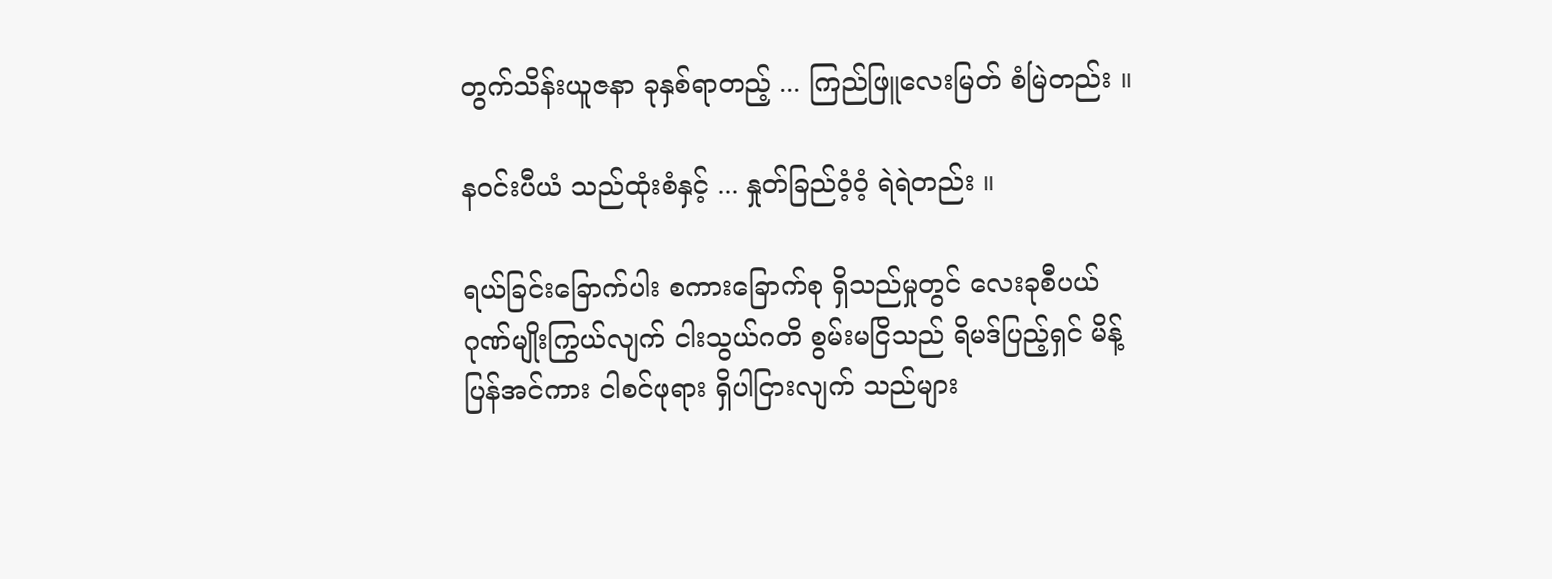တွက်သိန်းယူဇနာ ခုနှစ်ရာတည့် ... ကြည်ဖြူလေးမြတ် စံမြဲတည်း ။

နဝင်းပီယံ သည်ထုံးစံနှင့် ... နှုတ်ခြည်ဝံ့ဝံ့ ရဲရဲတည်း ။

ရယ်ခြင်းခြောက်ပါး စကားခြောက်စု ရှိသည်မှုတွင် လေးခုစီပယ် ဂုဏ်မျိုးကြွယ်လျက် ငါးသွယ်ဂတိ စွမ်းမငြိသည် ရိမဒ်ပြည့်ရှင် မိန့်ပြန်အင်ကား ငါစင်ဖုရား ရှိပါငြားလျက် သည်များ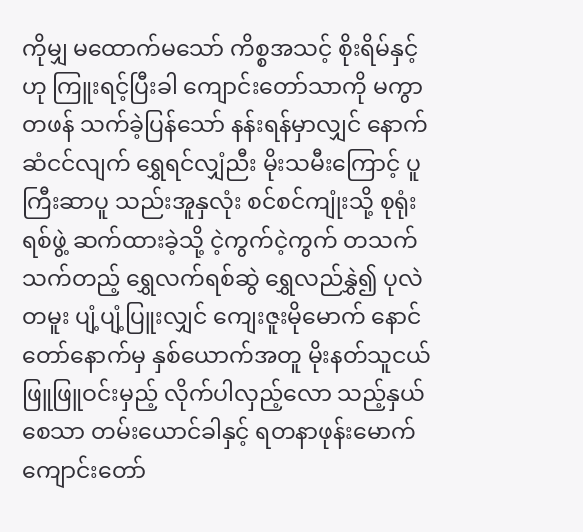ကိုမျှ မထောက်မသော် ကိစ္စအသင့် စိုးရိမ်နှင့်ဟု ကြူးရင့်ပြီးခါ ကျောင်းတော်သာကို မကွာတဖန် သက်ခဲ့ပြန်သော် နန်းရန်မှာလျှင် နောက်ဆံငင်လျက် ရွှေရင်လျှံညီး မိုးသမီးကြောင့် ပူကြီးဆာပူ သည်းအူနှလုံး စင်စင်ကျုံးသို့ စုရုံးရစ်ဖွဲ့ ဆက်ထားခဲ့သို့ ငဲ့ကွက်ငဲ့ကွက် တသက်သက်တည့် ရွှေလက်ရစ်ဆွဲ ရွှေလည်နွှဲ၍ ပုလဲတမူး ပျံ့ပျံ့ပြူးလျှင် ကျေးဇူးမိုမောက် နောင်တော်နောက်မှ နှစ်ယောက်အတူ မိုးနတ်သူငယ် ဖြူဖြူဝင်းမှည့် လိုက်ပါလှည့်လော သည့်နှယ်စေသာ တမ်းယောင်ခါနှင့် ရတနာဖုန်းမောက် ကျောင်းတော်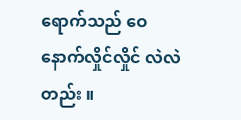ရောက်သည် ဝေနောက်လှိုင်လှိုင် လဲလဲတည်း ။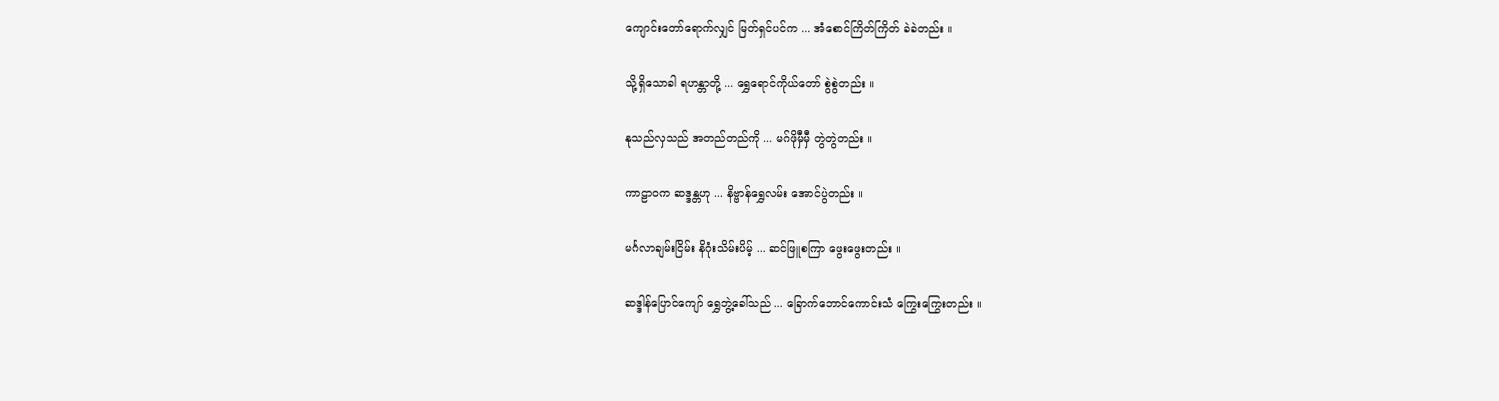ကျောင်းတော်ရောက်လျှင် မြတ်ရှင်ပင်က ... အံစောင်ကြိတ်ကြိတ် ခဲခဲတည်း ။

သို့ရှိသောခါ ရဟန္တာတို့ ... ရွှေရောင်ကိုယ်တော် စွဲစွဲတည်း ။

နုသည်လှသည် အတည်တည်ကို ... မဂ်ဖိုမှီမှီ တွဲတွဲတည်း ။

ကာဠာဝက ဆဒ္ဒန္တဟု ... နိဗ္ဗာန်ရွှေလမ်း အောင်ပွဲတည်း ။

မင်္ဂလာချမ်းငြိမ်း နိဂုံးသိမ်းပိမ့် ... ဆင်ဖြူစကြာ ဖွေးဖွေးတည်း ။

ဆဒ္ဒါန်ပြောင်ကျော် ရွှေဘွဲ့ခေါ်သည် ... ခြောက်ဘောင်ကောင်းသံ ကြွေးကြွေးတည်း ။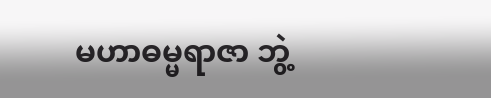မဟာဓမ္မရာဇာ ဘွဲ့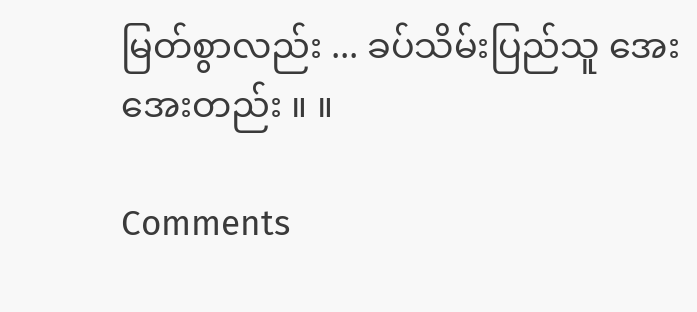မြတ်စွာလည်း ... ခပ်သိမ်းပြည်သူ အေးအေးတည်း ။ ။

Comments